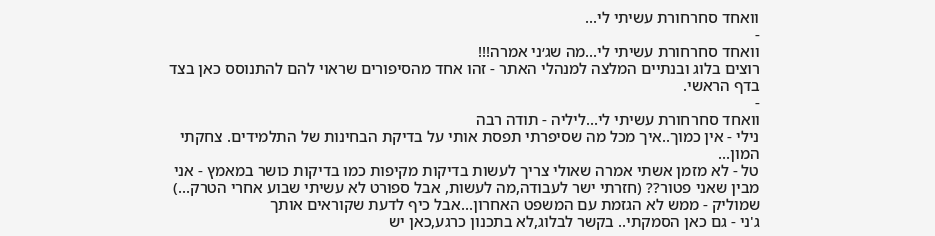וואחד סחרחורת עשיתי לי...
-
וואחד סחרחורת עשיתי לי...מה שג׳ני אמרה!!!
רוצים בלוג ובנתיים המלצה למנהלי האתר - זהו אחד מהסיפורים שראוי להם להתנוסס כאן בצד בדף הראשי.
-
וואחד סחרחורת עשיתי לי...ליליה - תודה רבה
נילי - אין כמוך..איך מכל מה שסיפרתי תפסת אותי על בדיקת הבחינות של התלמידים. צחקתי המון...
טל - לא מזמן אשתי אמרה שאולי צריך לעשות בדיקות מקיפות כמו בדיקות כושר במאמץ - אני מבין שאני פטור?? (חזרתי ישר לעבודה,מה לעשות, אבל ספורט לא עשיתי שבוע אחרי הטרק...)
שמוליק - ממש לא הגזמת עם המשפט האחרון...אבל כיף לדעת שקוראים אותך
ג'ני - גם כאן הסמקתי.. בקשר לבלוג,לא בתכנון כרגע,כאן יש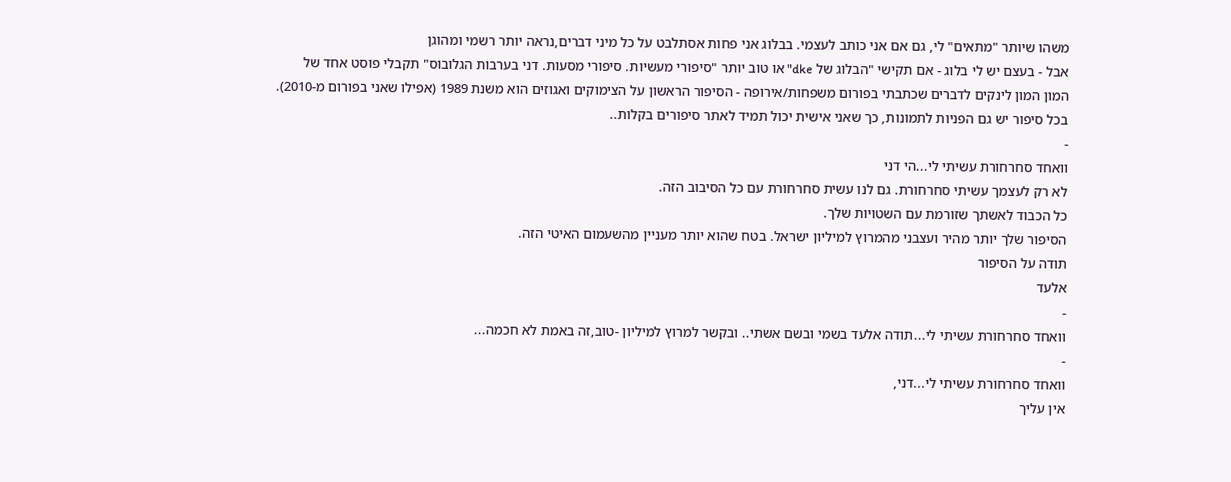משהו שיותר "מתאים" לי, גם אם אני כותב לעצמי. בבלוג אני פחות אסתלבט על כל מיני דברים,נראה יותר רשמי ומהוגן
אבל - בעצם יש לי בלוג - אם תקישי "הבלוג של dke" או טוב יותר "סיפורי מעשיות. סיפורי מסעות. דני בערבות הגלובוס" תקבלי פוסט אחד של המון המון לינקים לדברים שכתבתי בפורום משפחות/אירופה - הסיפור הראשון על הצימוקים ואגוזים הוא משנת 1989 (אפילו שאני בפורום מ-2010). בכל סיפור יש גם הפניות לתמונות, כך שאני אישית יכול תמיד לאתר סיפורים בקלות..
-
וואחד סחרחורת עשיתי לי...הי דני
לא רק לעצמך עשיתי סחרחורת. גם לנו עשית סחרחורת עם כל הסיבוב הזה.
כל הכבוד לאשתך שזורמת עם השטויות שלך.
הסיפור שלך יותר מהיר ועצבני מהמרוץ למיליון ישראל. בטח שהוא יותר מעניין מהשעמום האיטי הזה.
תודה על הסיפור
אלעד
-
וואחד סחרחורת עשיתי לי...תודה אלעד בשמי ובשם אשתי.. ובקשר למרוץ למיליון -טוב,זה באמת לא חכמה...
-
וואחד סחרחורת עשיתי לי...דני,
אין עליך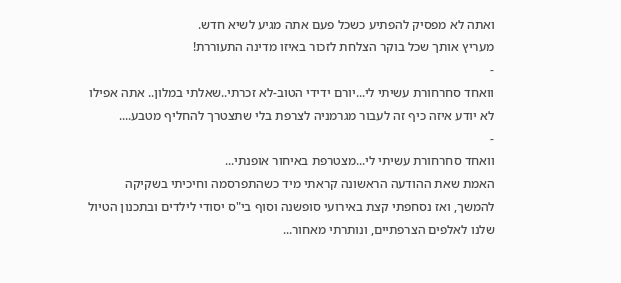ואתה לא מפסיק להפתיע כשכל פעם אתה מגיע לשיא חדש.
מעריץ אותך שכל בוקר הצלחת לזכור באיזו מדינה התעוררת!
-
וואחד סחרחורת עשיתי לי...יורם ידידי הטוב-לא זכרתי..שאלתי במלון.. אתה אפילו לא יודע איזה כיף זה לעבור מגרמניה לצרפת בלי שתצטרך להחליף מטבע....
-
וואחד סחרחורת עשיתי לי...מצטרפת באיחור אופנתי...
האמת שאת ההודעה הראשונה קראתי מיד כשהתפרסמה וחיכיתי בשקיקה להמשך, ואז נסחפתי קצת באירועי סופשנה וסוף בי"ס יסודי לילדים ובתכנון הטיול שלנו לאלפים הצרפתיים, ונותרתי מאחור...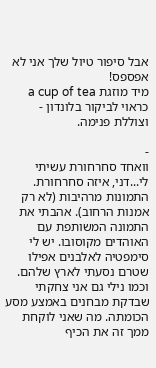אבל סיפור טיול שלך אני לא אפספס!
מיד מוזגת a cup of tea כראוי לביקור בלונדון - וצוללת פנימה.

-
וואחד סחרחורת עשיתי לי...דני, איזה סחרחורת. התמונות מרהיבות (לא רק אמנות הרחוב). אהבתי את התמונה המשותפת עם האוהדים מקוסובו. יש לי סימפטיה לאלבנים אפילו שטרם נסעתי לארץ שלהם. וכמו נילי גם אני צחקתי שבדקת מבחנים באמצע מסע הכומתה. מה שאני לוקחת ממך זה את הכיף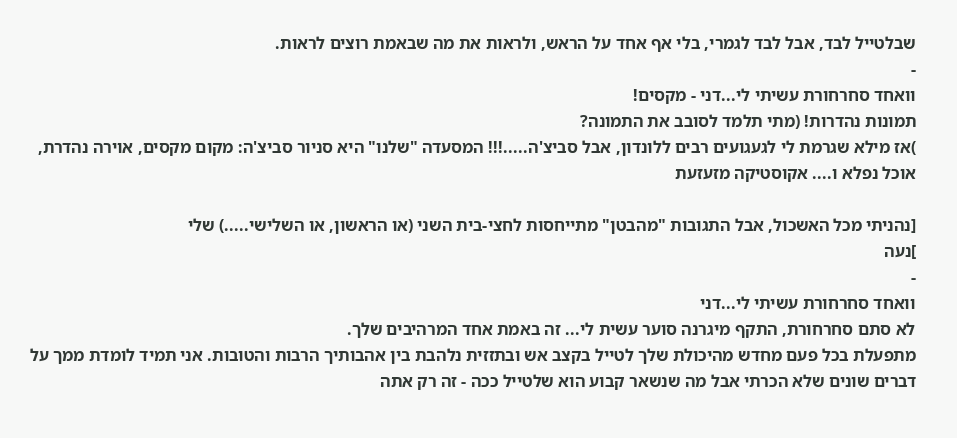שבלטייל לבד, אבל לבד לגמרי, בלי אף אחד על הראש, ולראות את מה שבאמת רוצים לראות.
-
וואחד סחרחורת עשיתי לי...דני - מקסים!
תמונות נהדרות! (מתי תלמד לסובב את התמונה?
)אז מילא שגרמת לי לגעגועים רבים ללונדון, אבל סביצ'ה.....!!! המסעדה "שלנו" היא סניור סביצ'ה: מקום מקסים, אוירה נהדרת, אוכל נפלא ו.... אקוסטיקה מזעזעת

[נהניתי מכל האשכול, אבל התגובות "מהבטן" מתייחסות לחצי-בית השני (או הראשון, או השלישי.....) שלי
]נעה
-
וואחד סחרחורת עשיתי לי...דני
לא סתם סחרחורת, התקף מיגרנה סוער עשית לי... זה באמת אחד המרהיבים שלך.
מתפעלת בכל פעם מחדש מהיכולת שלך לטייל בקצב אש ובתזזית נלהבת בין אהבותיך הרבות והטובות. אני תמיד לומדת ממך על דברים שונים שלא הכרתי אבל מה שנשאר קבוע הוא שלטייל ככה - זה רק אתה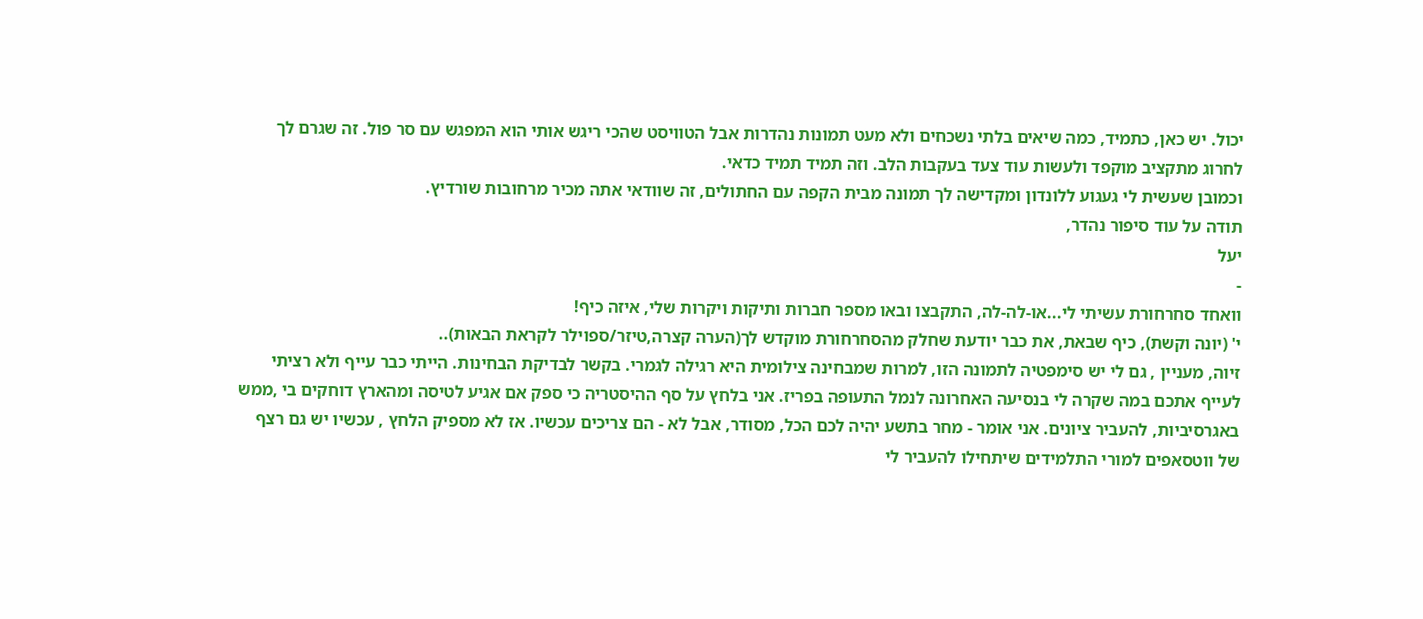יכול. יש כאן, כתמיד, כמה שיאים בלתי נשכחים ולא מעט תמונות נהדרות אבל הטוויסט שהכי ריגש אותי הוא המפגש עם סר פול. זה שגרם לך לחרוג מתקציב מוקפד ולעשות עוד צעד בעקבות הלב. וזה תמיד תמיד כדאי.
וכמובן שעשית לי געגוע ללונדון ומקדישה לך תמונה מבית הקפה עם החתולים, זה שוודאי אתה מכיר מרחובות שורדיץ.
תודה על עוד סיפור נהדר,
יעל
-
וואחד סחרחורת עשיתי לי...או-לה-לה, התקבצו ובאו מספר חברות ותיקות ויקרות שלי, איזה כיף!
י' (יונה וקשת), כיף שבאת, את כבר יודעת שחלק מהסחרחורת מוקדש לך(הערה קצרה,טיזר/ספוילר לקראת הבאות)..
זיוה, מעניין , גם לי יש סימפטיה לתמונה הזו, למרות שמבחינה צילומית היא רגילה לגמרי. בקשר לבדיקת הבחינות. הייתי כבר עייף ולא רציתי לעייף אתכם במה שקרה לי בנסיעה האחרונה לנמל התעופה בפריז. אני בלחץ על סף ההיסטריה כי ספק אם אגיע לטיסה ומהארץ דוחקים בי ,ממש באגרסיביות, להעביר ציונים. אני אומר - מחר בתשע יהיה לכם הכל, מסודר, אבל לא - הם צריכים עכשיו. אז לא מספיק הלחץ , עכשיו יש גם רצף של ווטסאפים למורי התלמידים שיתחילו להעביר לי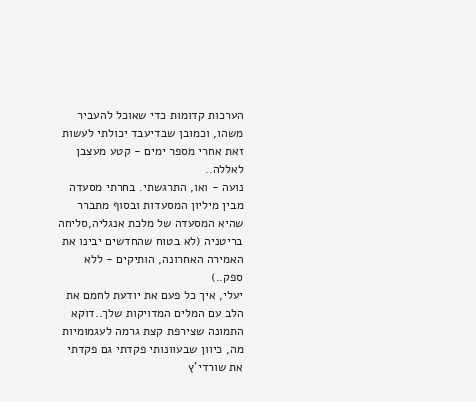הערכות קדומות כדי שאוכל להעביר משהו, וכמובן שבדיעבד יכולתי לעשות זאת אחרי מספר ימים - קטע מעצבן לאללה..
נועה - ואו, התרגשתי. בחרתי מסעדה מבין מיליון המסעדות ובסוף מתברר שהיא המסעדה של מלכת אנגליה,סליחה בריטניה (לא בטוח שהחדשים יבינו את האמירה האחרונה, הותיקים - ללא ספק..)
יעלי, איך כל פעם את יודעת לחמם את הלב עם המלים המדויקות שלך..דוקא התמונה שצירפת קצת גרמה לעגמומיות מה, כיוון שבעוונותי פקדתי גם פקדתי את שורדי'ץ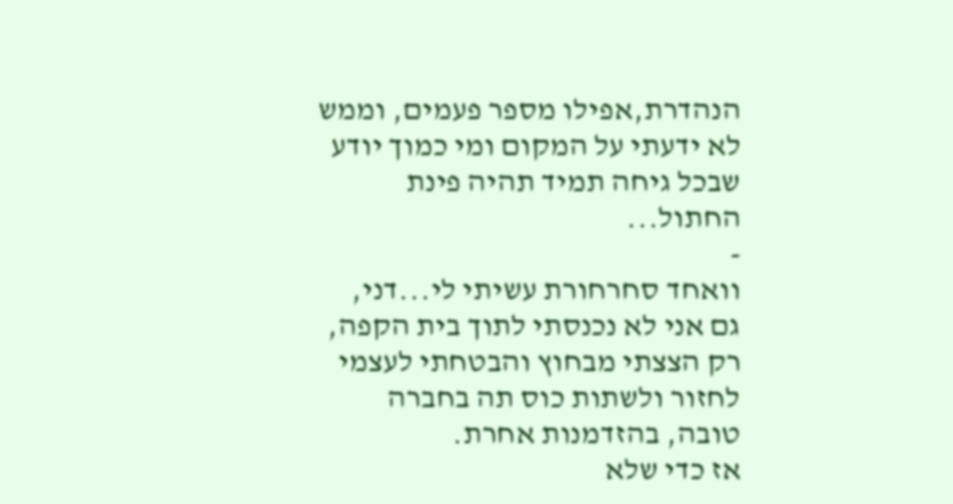הנהדרת,אפילו מספר פעמים, וממש לא ידעתי על המקום ומי כמוך יודע שבכל גיחה תמיד תהיה פינת החתול...
-
וואחד סחרחורת עשיתי לי...דני,
גם אני לא נכנסתי לתוך בית הקפה, רק הצצתי מבחוץ והבטחתי לעצמי לחזור ולשתות כוס תה בחברה טובה, בהזדמנות אחרת.
אז כדי שלא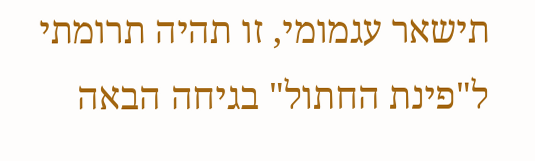תישאר עגמומי, זו תהיה תרומתי ל"פינת החתול" בגיחה הבאה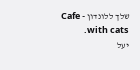שלך ללונדון - Cafe with cats.
יעל